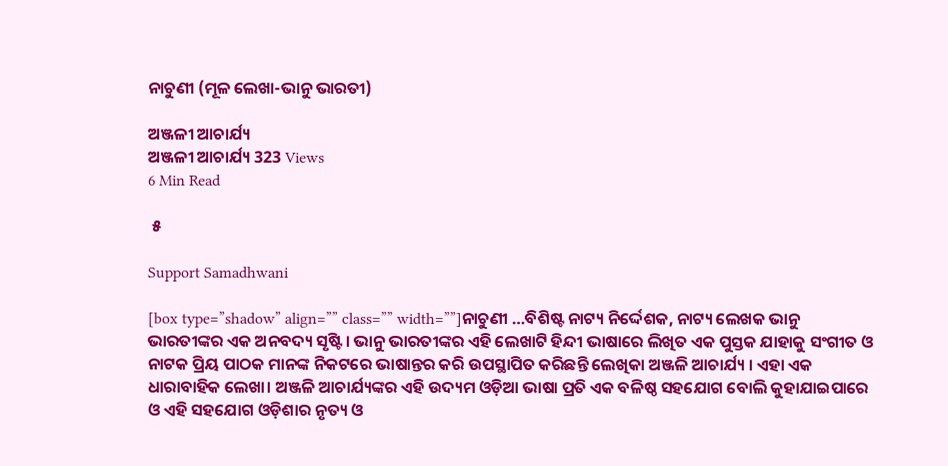ନାଚୁଣୀ (ମୂଳ ଲେଖା-ଭାନୁ ଭାରତୀ)

ଅଞ୍ଜଳୀ ଆଚାର୍ଯ୍ୟ
ଅଞ୍ଜଳୀ ଆଚାର୍ଯ୍ୟ 323 Views
6 Min Read

 ୫

Support Samadhwani

[box type=”shadow” align=”” class=”” width=””]ନାଚୁଣୀ …ବିଶିଷ୍ଟ ନାଟ୍ୟ ନିର୍ଦ୍ଦେଶକ, ନାଟ୍ୟ ଲେଖକ ଭାନୁ ଭାରତୀଙ୍କର ଏକ ଅନବଦ୍ୟ ସୃଷ୍ଟି । ଭାନୁ ଭାରତୀଙ୍କର ଏହି ଲେଖାଟି ହିନ୍ଦୀ ଭାଷାରେ ଲିଖିତ ଏକ ପୁସ୍ତକ ଯାହାକୁ ସଂଗୀତ ଓ ନାଟକ ପ୍ରିୟ ପାଠକ ମାନଙ୍କ ନିକଟରେ ଭାଷାନ୍ତର କରି ଉପସ୍ଥାପିତ କରିଛନ୍ତି ଲେଖିକା ଅଞ୍ଜଳି ଆଚାର୍ଯ୍ୟ । ଏହା ଏକ ଧାରାବାହିକ ଲେଖା। ଅଞ୍ଜଳି ଆଚାର୍ଯ୍ୟଙ୍କର ଏହି ଉଦ୍ୟମ ଓଡ଼ିଆ ଭାଷା ପ୍ରତି ଏକ ବଳିଷ୍ଠ ସହଯୋଗ ବୋଲି କୁହାଯାଇପାରେ ଓ ଏହି ସହଯୋଗ ଓଡ଼ିଶାର ନୃତ୍ୟ ଓ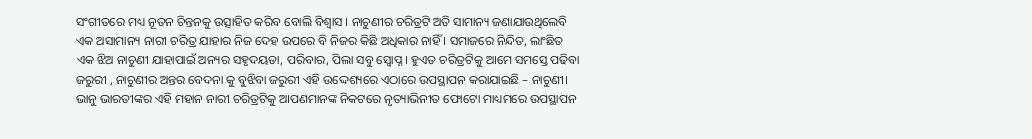ସଂଗୀତରେ ମଧ୍ୟ ନୂତନ ଚିନ୍ତନକୁ ଉତ୍ସାହିତ କରିବ ବୋଲି ବିଶ୍ୱାସ । ନାଚୁଣୀର ଚରିତ୍ରଟି ଅତି ସାମାନ୍ୟ ଜଣାଯାଉଥିଲେବି ଏକ ଅସାମାନ୍ୟ ନାରୀ ଚରିତ୍ର ଯାହାର ନିଜ ଦେହ ଉପରେ ବି ନିଜର କିଛି ଅଧିକାର ନାହିଁ । ସମାଜରେ ନିନ୍ଦିତ, ଲାଂଛିତ ଏକ ଝିଅ ନାଚୁଣୀ ଯାହାପାଇଁ ଅନ୍ୟର ସହୃଦୟତା, ପରିବାର, ପିଲା ସବୁ ସ୍ଵୋପ୍ନ । ହୁଏତ ଚରିତ୍ରଟିକୁ ଆମେ ସମସ୍ତେ ପଢିବା ଜରୁରୀ , ନାଚୁଣୀର ଅନ୍ତର ବେଦନା କୁ ବୁଝିବା ଜରୁରୀ ଏହି ଉଦ୍ଦେଶ୍ୟରେ ଏଠାରେ ଉପସ୍ଥାପନ କରାଯାଇଛି – ନାଚୁଣୀ। ଭାନୁ ଭାରତୀଙ୍କର ଏହି ମହାନ ନାରୀ ଚରିତ୍ରଟିକୁ ଆପଣମାନଙ୍କ ନିକଟରେ ନୃତ୍ୟାଭିନୀତ ଫୋଟୋ ମାଧ୍ୟମରେ ଉପସ୍ଥାପନ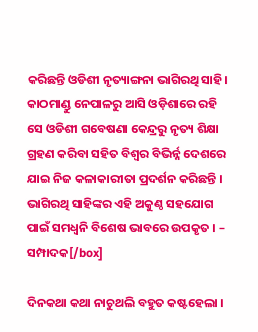କରିଛନ୍ତି ଓଡିଶୀ ନୃତ୍ୟାଙ୍ଗନା ଭାଗିରଥି ସାହି। କାଠମାଣ୍ଡୁ ନେପାଳରୁ ଆସି ଓଡ଼ିଶାରେ ରହି ସେ ଓଡିଶୀ ଗବେଷଣା କେନ୍ଦ୍ରରୁ ନୃତ୍ୟ ଶିକ୍ଷା ଗ୍ରହଣ କରିବା ସହିତ ବିଶ୍ଵର ବିଭିର୍ନ୍ନ ଦେଶରେ ଯାଇ ନିଜ କଳାକାରୀତା ପ୍ରଦର୍ଶନ କରିଛନ୍ତି । ଭାଗିରଥି ସାହିଙ୍କର ଏହି ଅକୁଣ୍ଠ ସହଯୋଗ ପାଇଁ ସମଧ୍ୱନି ବିଶେଷ ଭାବରେ ଉପକୃତ । – ସମ୍ପାଦକ[/box]

ଦିନକଥା କଥା ନାଚୁଥଲି ବହୁତ କଷ୍ଟହେଲା ।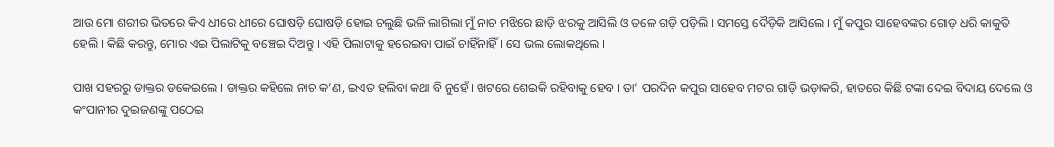ଆଉ ମୋ ଶରୀର ଭିତରେ କିଏ ଧୀରେ ଧୀରେ ଘୋଷଡ଼ି ଘୋଷଡ଼ି ହୋଇ ଚଲୁଛି ଭଳି ଲାଗିଲା ମୁଁ ନାଚ ମଝିରେ ଛାଡ଼ି ଝରକୁ ଆସିଲି ଓ ତଳେ ଗଡ଼ି ପଡ଼ିଲି । ସମସ୍ତେ ଦୈଡ଼ିକି ଆସିଲେ । ମୁଁ କପୁର ସାହେବଙ୍କର ଗୋଡ଼ ଧରି କାକୁତି ହେଲି । କିଛି କରନ୍ତୁ, ମୋର ଏଇ ପିଲାଟିକୁ ବଞ୍ଚେଇ ଦିଅନ୍ତୁ । ଏହି ପିଲାଟାକୁ ହରେଇବା ପାଇଁ ଚାହିଁନାହିଁ । ସେ ଭଲ ଲୋକଥିଲେ ।

ପାଖ ସହରରୁ ଡାକ୍ତର ଡକେଇଲେ । ଡାକ୍ତର କହିଲେ ନାଚ କ’ଣ, ଇଏତ ହଲିବା କଥା ବି ନୁହେଁ । ଖଟରେ ଶେଇକି ରହିବାକୁ ହେବ । ତା’ ପରଦିନ କପୁର ସାହେବ ମଟର ଗାଡ଼ି ଭଡ଼ାକରି, ହାତରେ କିଛି ଟଙ୍କା ଦେଇ ବିଦାୟ ଦେଲେ ଓ କଂପାନୀର ଦୁଇଜଣଙ୍କୁ ପଠେଇ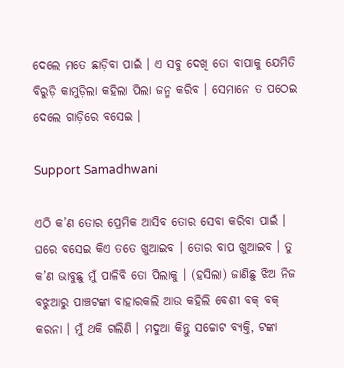ଦେଲେ ମତେ ଛାଡ଼ିବା ପାଇଁ । ଏ ସବୁ ଦେଖି ତୋ ବାପାକୁ ଯେମିତି ବିରୁଡ଼ି କାମୁଡ଼ିଲା କହିଲା ପିଲା ଜନ୍ମ କରିବ । ସେମାନେ ତ ପଠେଇ ଦେଲେ ଗାଡ଼ିରେ ବସେଇ ।

Support Samadhwani

ଏଠି କ’ଣ ତୋର ପ୍ରେମିକ ଆସିବ ତୋର ସେବା କରିବା ପାଇଁ । ଘରେ ବସେଇ କିଏ ତତେ ଖୁଆଇବ । ତୋର ବାପ ଖୁଆଇବ । ତୁ କ’ଣ ଭାବୁଛୁ ମୁଁ ପାଳିବି ତୋ ପିଲାକୁ । (ହସିଲା) ଜାଣିଛୁ ଝିଅ ନିଜ ବଝୁଆରୁ ପାଞ୍ଚଟଙ୍କା ବାହାରକଲି ଆଉ କହିଲି ବେଶୀ ବକ୍ ବକ୍ କରନା । ମୁଁ ଥକି ଗଲିଣି । ମଦୁଆ କିନ୍ତୁ ସଚ୍ଚୋଟ ବ୍ୟକ୍ତି, ଟଙ୍କା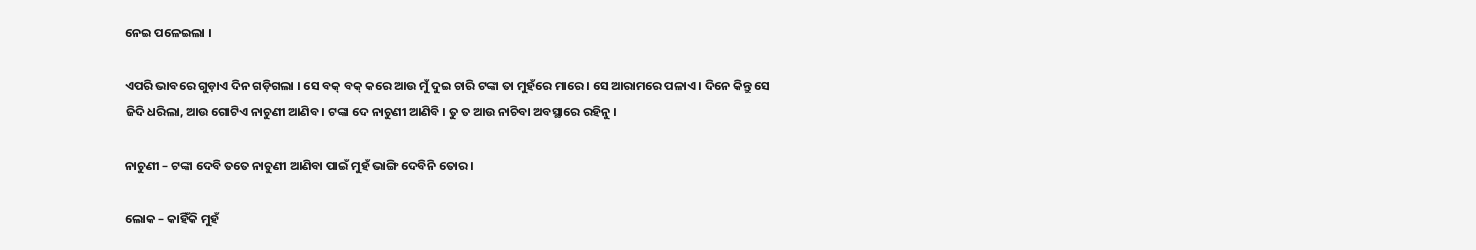ନେଇ ପଳେଇଲା ।

ଏପରି ଭାବରେ ଗୁଡ଼ାଏ ଦିନ ଗଡ଼ିଗଲା । ସେ ବକ୍ ବକ୍ କରେ ଆଉ ମୁଁ ଦୁଇ ଚାରି ଟଙ୍କା ତା ମୁହଁରେ ମାରେ । ସେ ଆରାମରେ ପଳାଏ । ଦିନେ କିନ୍ତୁ ସେ ଜିଦି ଧରିଲା, ଆଉ ଗୋଟିଏ ନାଚୁଣୀ ଆଣିବ । ଟଙ୍କା ଦେ ନାଚୁଣୀ ଆଣିବି । ତୁ ତ ଆଉ ନାଚିବା ଅବସ୍ଥାରେ ରହିନୁ ।

ନାଚୁଣୀ – ଟଙ୍କା ଦେବି ତତେ ନାଚୁଣୀ ଆଣିବା ପାଇଁ ମୁହଁ ଭାଙ୍ଗି ଦେବିନି ତୋର ।

ଲୋକ – କାହିଁକି ମୁହଁ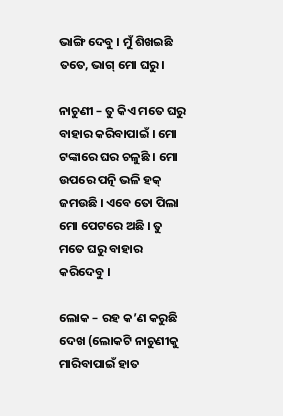ଭାଙ୍ଗି ଦେବୁ । ମୁଁ ଶିଖଇଛି ତତେ, ଭାଗ୍ ମୋ ଘରୁ ।

ନାଚୁଣୀ – ତୁ କିଏ ମତେ ଘରୁ ବାହାର କରିବାପାଇଁ । ମୋ ଟଙ୍କାରେ ଘର ଚଳୁଛି । ମୋ ଉପରେ ପତ୍ନି ଭଳି ହକ୍ ଜମଉଛି । ଏବେ ତୋ ପିଲା ମୋ ପେଟରେ ଅଛି । ତୁ ମତେ ଘରୁ ବାହାର କରିଦେବୁ ।

ଲୋକ – ରହ କ’ଣ କରୁଛି ଦେଖ (ଲୋକଟି ନାଚୁଣୀକୁ ମାରିବାପାଇଁ ହାତ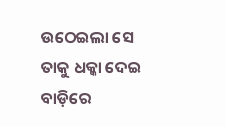ଉଠେଇଲା ସେ ତାକୁ ଧକ୍କା ଦେଇ ବାଡ଼ିରେ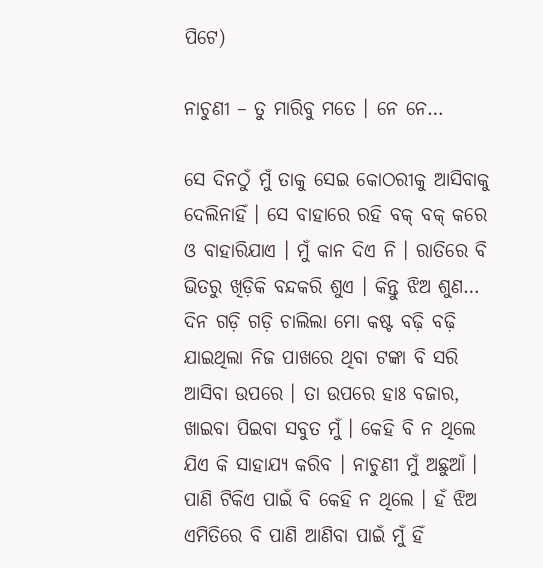ପିଟେ)

ନାଚୁଣୀ – ତୁ ମାରିବୁ ମତେ । ନେ ନେ…

ସେ ଦିନଠୁଁ ମୁଁ ତାକୁ ସେଇ କୋଠରୀକୁ ଆସିବାକୁ ଦେଲିନାହିଁ । ସେ ବାହାରେ ରହି ବକ୍ ବକ୍ କରେ ଓ ବାହାରିଯାଏ । ମୁଁ କାନ ଦିଏ ନି । ରାତିରେ ବି ଭିତରୁ ଖିଡ଼ିକି ବନ୍ଦକରି ଶୁଏ । କିନ୍ତୁ ଝିଅ ଶୁଣ… ଦିନ ଗଡ଼ି ଗଡ଼ି ଚାଲିଲା ମୋ କଷ୍ଟ ବଢ଼ି ବଢ଼ି ଯାଇଥିଲା ନିଜ ପାଖରେ ଥିବା ଟଙ୍କା ବି ସରି ଆସିବା ଉପରେ । ତା ଉପରେ ହାଃ ବଜାର, ଖାଇବା ପିଇବା ସବୁତ ମୁଁ । କେହି ବି ନ ଥିଲେ ଯିଏ କି ସାହାଯ୍ୟ କରିବ । ନାଚୁଣୀ ମୁଁ ଅଛୁଆଁ । ପାଣି ଟିକିଏ ପାଇଁ ବି କେହି ନ ଥିଲେ । ହଁ ଝିଅ ଏମିତିରେ ବି ପାଣି ଆଣିବା ପାଇଁ ମୁଁ ହିଁ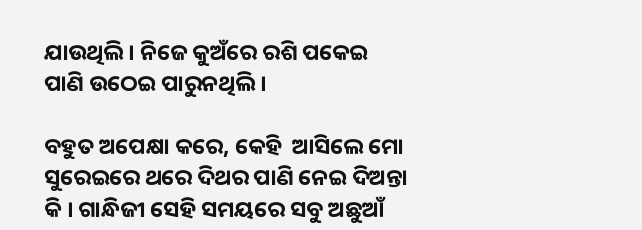ଯାଉଥିଲି । ନିଜେ କୁଅଁରେ ରଶି ପକେଇ ପାଣି ଉଠେଇ ପାରୁନଥିଲି ।

ବହୁତ ଅପେକ୍ଷା କରେ, କେହି  ଆସିଲେ ମୋ ସୁରେଇରେ ଥରେ ଦିଥର ପାଣି ନେଇ ଦିଅନ୍ତା କି । ଗାନ୍ଧିଜୀ ସେହି ସମୟରେ ସବୁ ଅଛୁଆଁ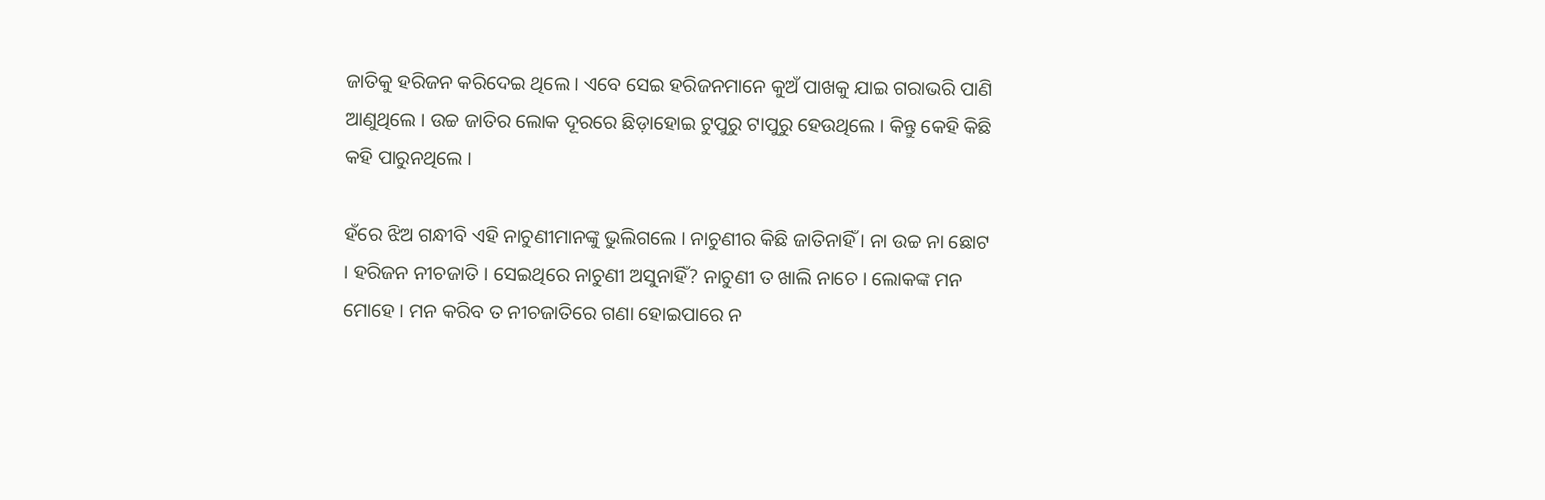ଜାତିକୁ ହରିଜନ କରିଦେଇ ଥିଲେ । ଏବେ ସେଇ ହରିଜନମାନେ କୁଅଁ ପାଖକୁ ଯାଇ ଗରାଭରି ପାଣି ଆଣୁଥିଲେ । ଉଚ୍ଚ ଜାତିର ଲୋକ ଦୂରରେ ଛିଡ଼ାହୋଇ ଟୁପୁରୁ ଟାପୁରୁ ହେଉଥିଲେ । କିନ୍ତୁ କେହି କିଛି କହି ପାରୁନଥିଲେ ।

ହଁରେ ଝିଅ ଗନ୍ଧୀବି ଏହି ନାଚୁଣୀମାନଙ୍କୁ ଭୁଲିଗଲେ । ନାଚୁଣୀର କିଛି ଜାତିନାହିଁ । ନା ଉଚ୍ଚ ନା ଛୋଟ । ହରିଜନ ନୀଚଜାତି । ସେଇଥିରେ ନାଚୁଣୀ ଅସୁନାହିଁ? ନାଚୁଣୀ ତ ଖାଲି ନାଚେ । ଲୋକଙ୍କ ମନ ମୋହେ । ମନ କରିବ ତ ନୀଚଜାତିରେ ଗଣା ହୋଇପାରେ ନ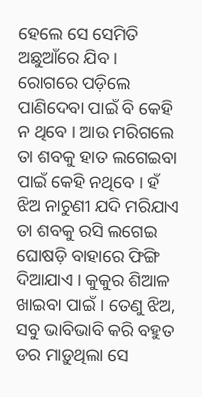ହେଲେ ସେ ସେମିତି ଅଛୁଆଁରେ ଯିବ । ରୋଗରେ ପଡ଼ିଲେ ପାଣିଦେବା ପାଇଁ ବି କେହି ନ ଥିବେ । ଆଉ ମରିଗଲେ ତା ଶବକୁ ହାତ ଲଗେଇବା ପାଇଁ କେହି ନଥିବେ । ହଁ ଝିଅ ନାଚୁଣୀ ଯଦି ମରିଯାଏ ତା ଶବକୁ ରସି ଲଗେଇ ଘୋଷଡ଼ି ବାହାରେ ଫିଙ୍ଗି ଦିଆଯାଏ । କୁକୁର ଶିଆଳ ଖାଇବା ପାଇଁ । ତେଣୁ ଝିଅ, ସବୁ ଭାବିଭାବି କରି ବହୁତ ଡର ମାଡ଼ୁଥିଲା ସେ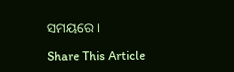ସମୟରେ ।

Share This Article